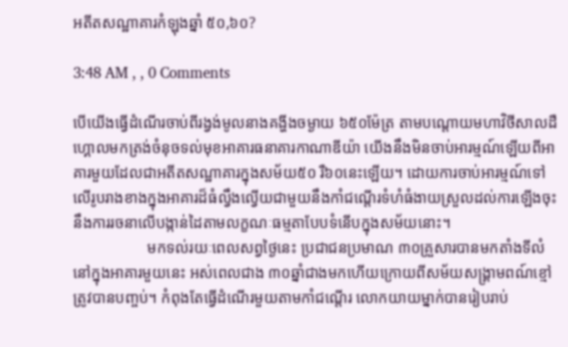អតីតសណ្ឋាគារកំឡុងឆ្នាំ ៥០,៦០?

3:48 AM , , 0 Comments

បើយើងធ្វើដំណើរចាប់ពីរង្វង់មូលនាងគង្ហីងចម្ងាយ ៦៥០ម៉ែត្រ តាមបណ្តោយមហាវិថីសាលដឺហ្គោលមកត្រង់ចំនុចទល់មុខអាគារធនាគារកាណាឌីយ៉ា យើងនឹងមិនចាប់អារម្មណ៍ឡើយពីអាគារមួយដែលជាអតីតសណ្ឋាគារក្នុងសម័យ៥០ រឺ៦០នេះឡើយ។ ដោយការចាប់អារម្មណ៍ទៅលើរូបរាងខាងក្នុងអាគារដ៏ធំល្វឹងល្វើយជាមួយនឹងកាំជណ្តើរទំហំធំងាយស្រួលដល់ការឡើងចុះ នឹងការរចនាលើបង្កាន់ដៃតាមលក្ខណៈធម្មតាបែបទំនើបក្នុងសម័យនោះ។
                   មកទល់រយៈពេលសព្វថ្ងៃនេះ ប្រជាជនប្រមាណ ៣០គ្រួសារបានមកតាំងទីលំនៅក្នុងអាគារមួយនេះ អស់ពេលជាង ៣០ឆ្នាំជាងមកហើយក្រោយពីសម័យសង្គ្រាមពណ៍ខ្មៅត្រូវបានបញ្ចប់។ កំពុងតែធ្វើដំណើរមួយតាមកាំជណ្តើរ លោកយាយម្នាក់បានរៀបរាប់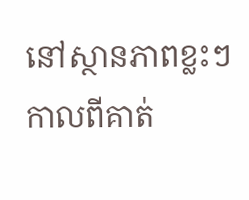នៅស្ថានភាពខ្លះៗកាលពីគាត់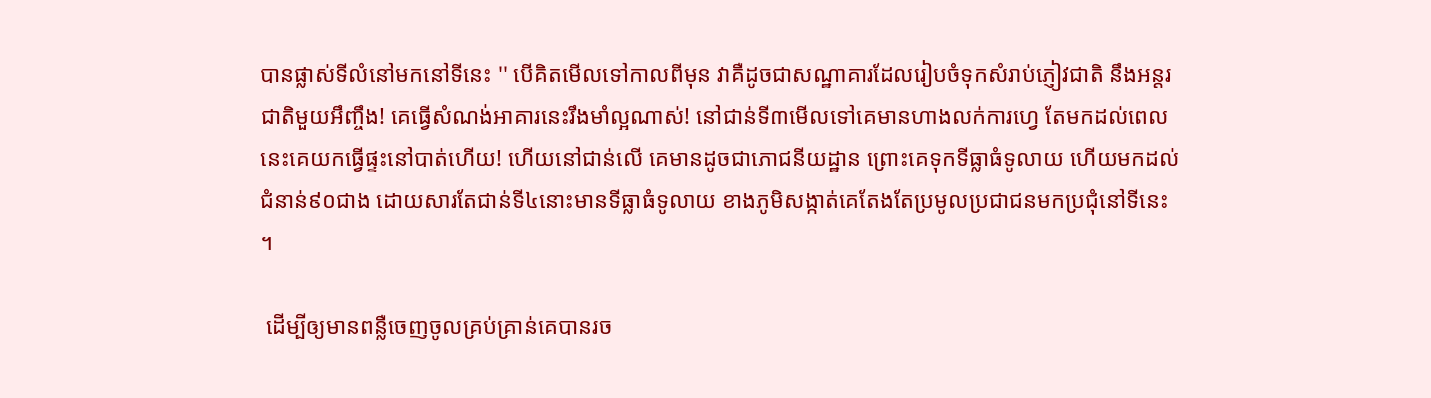បានផ្លាស់ទីលំនៅមកនៅទីនេះ '' បើគិតមើលទៅកាលពីមុន វាគឺដូចជាសណ្ឋាគារដែលរៀបចំទុកសំរាប់ភ្ញៀវជាតិ នឹងអន្តរជាតិមួយអឹញ្ចឹង! គេធ្វើសំណង់អាគារនេះរឹងមាំល្អណាស់! នៅជាន់ទី៣មើលទៅគេមានហាងលក់ការហ្វេ តែមកដល់ពេលនេះគេយកធ្វើផ្ទះនៅបាត់ហើយ! ហើយនៅជាន់លើ គេមានដូចជាភោជនីយដ្ឋាន ព្រោះគេទុកទីធ្លាធំទូលាយ ហើយមកដល់ជំនាន់៩០ជាង ដោយសារតែជាន់ទី៤នោះមានទីធ្លាធំទូលាយ ខាងភូមិសង្កាត់គេតែងតែប្រមូលប្រជាជនមកប្រជុំនៅទីនេះ ។

 ដើម្បីឲ្យមានពន្លឺចេញចូលគ្រប់គ្រាន់គេបានរច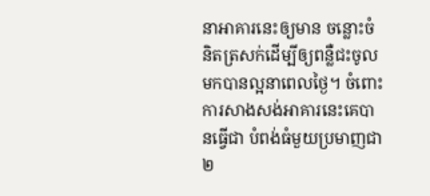នាអាគារនេះឲ្យមាន ចន្លោះចំនិតត្រសក់ដើម្បីឲ្យពន្លឺជះចូលមកបានល្អនាពេលថ្ងៃ។ ចំពោះការសាងសង់អាគារនេះគេបានធ្វើជា បំពង់ធំមួយប្រមាញជា ២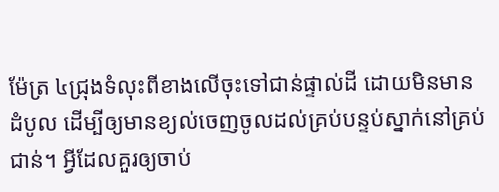ម៉ែត្រ ៤ជ្រុងទំលុះពីខាងលើចុះទៅជាន់ផ្ទាល់ដី ដោយមិនមានដំបូល ដើម្បីឲ្យមានខ្យល់ចេញចូលដល់គ្រប់បន្ទប់ស្នាក់នៅគ្រប់ជាន់។ អ្វីដែលគួរឲ្យចាប់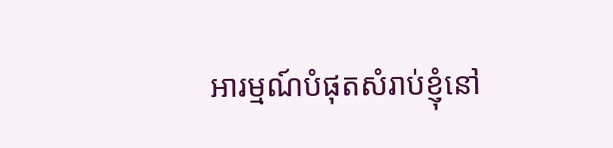អារម្មណ៍បំផុតសំរាប់ខ្ញុំនៅ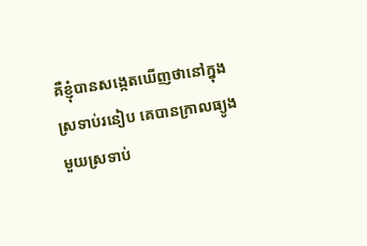គឺខ្ញុំបានសង្កេតឃើញថានៅក្នុងស្រទាប់រនៀប គេបានក្រាលធ្យូងមួយស្រទាប់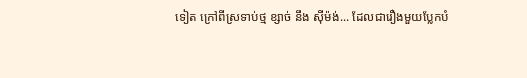ទៀត ក្រៅពីស្រទាប់ថ្ម ខ្សាច់ នឹង ស៊ីម៉ង់... ដែលជារឿងមួយប្លែកបំ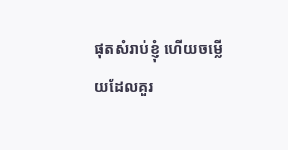ផុតសំរាប់ខ្ញុំ ហើយចម្លើយដែលគួរ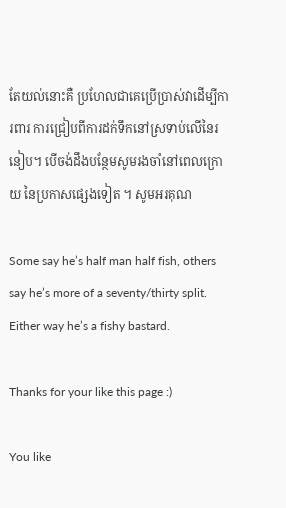តែយល់នោះគឺ ប្រហែលជាគេប្រើប្រាស់វាដើម្បីការពារ ការជ្រៀបពីការដក់ទឹកនៅស្រទាប់លើនៃរនៀប។ បើចង់ដឹងបន្ថែមសូមរងចាំនៅពេលក្រោយ នៃប្រកាសផ្សេងទៀត ។ សូមអរគុណ

Some say he’s half man half fish, others say he’s more of a seventy/thirty split. Either way he’s a fishy bastard.

Thanks for your like this page :)

You like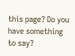this page? Do you have something to say?